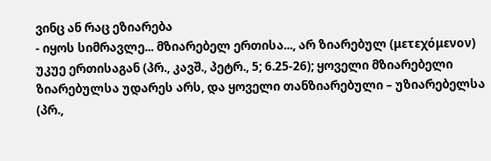ვინც ან რაც ეზიარება
- იყოს სიმრავლე... მზიარებელ ერთისა..., არ ზიარებულ (μετεχόμενον) უკუე ერთისაგან (პრ., კავშ., პეტრ., 5; 6.25-26); ყოველი მზიარებელი ზიარებულსა უდარეს არს, და ყოველი თანზიარებული – უზიარებელსა (პრ.,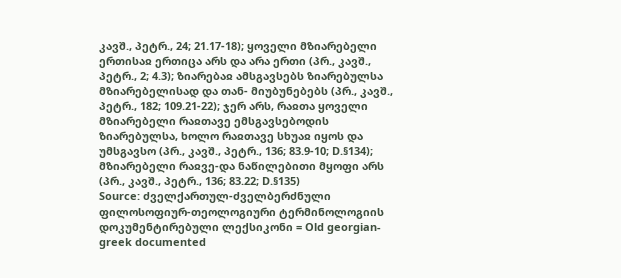კავშ., პეტრ., 24; 21.17-18); ყოველი მზიარებელი ერთისაჲ ერთიცა არს და არა ერთი (პრ., კავშ., პეტრ., 2; 4.3); ზიარებაჲ ამსგავსებს ზიარებულსა მზიარებელისად და თან- მიუბუნებებს (პრ., კავშ., პეტრ., 182; 109.21-22); ჯერ არს, რაჲთა ყოველი მზიარებელი რაჲთავე ემსგავსებოდის ზიარებულსა, ხოლო რაჲთავე სხუაჲ იყოს და უმსგავსო (პრ., კავშ., პეტრ., 136; 83.9-10; D.§134); მზიარებელი რაჲვე-და ნაწილებითი მყოფი არს (პრ., კავშ., პეტრ., 136; 83.22; D.§135)
Source: ძველქართულ-ძველბერძნული ფილოსოფიურ-თეოლოგიური ტერმინოლოგიის დოკუმენტირებული ლექსიკონი = Old georgian-greek documented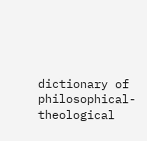dictionary of philosophical-theological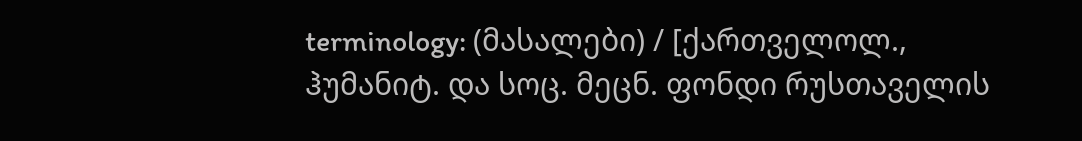terminology: (მასალები) / [ქართველოლ., ჰუმანიტ. და სოც. მეცნ. ფონდი რუსთაველის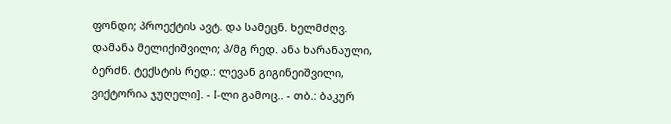ფონდი; პროექტის ავტ. და სამეცნ. ხელმძღვ. დამანა მელიქიშვილი; პ/მგ რედ. ანა ხარანაული, ბერძნ. ტექსტის რედ.: ლევან გიგინეიშვილი, ვიქტორია ჯუღელი]. - I-ლი გამოც.. - თბ.: ბაკურ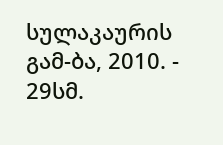სულაკაურის გამ-ბა, 2010. - 29სმ.